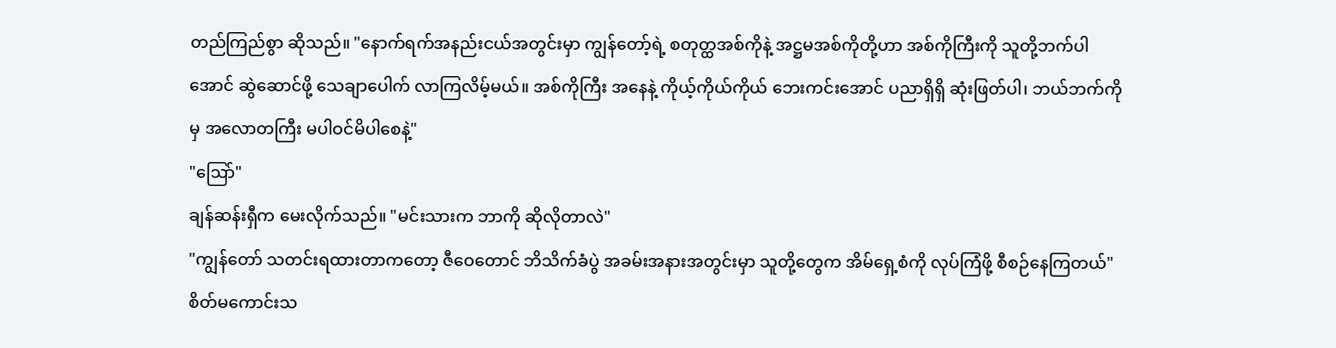တည်ကြည်စွာ ဆိုသည်။ "နောက်ရက်အနည်းငယ်အတွင်းမှာ ကျွန်တော့်ရဲ့ စတုတ္ထအစ်ကိုနဲ့ အဋ္ဌမအစ်ကိုတို့ဟာ အစ်ကိုကြီးကို သူတို့ဘက်ပါအောင် ဆွဲဆောင်ဖို့ သေချာပေါက် လာကြလိမ့်မယ်။ အစ်ကိုကြီး အနေနဲ့ ကိုယ့်ကိုယ်ကိုယ် ဘေးကင်းအောင် ပညာရှိရှိ ဆုံးဖြတ်ပါ၊ ဘယ်ဘက်ကိုမှ အလောတကြီး မပါဝင်မိပါစေနဲ့"
"ဩော်"
ချန်ဆန်းရှီက မေးလိုက်သည်။ "မင်းသားက ဘာကို ဆိုလိုတာလဲ"
"ကျွန်တော် သတင်းရထားတာကတော့ ဇီဝေတောင် ဘိသိက်ခံပွဲ အခမ်းအနားအတွင်းမှာ သူတို့တွေက အိမ်ရှေ့စံကို လုပ်ကြံဖို့ စီစဉ်နေကြတယ်"
စိတ်မကောင်းသ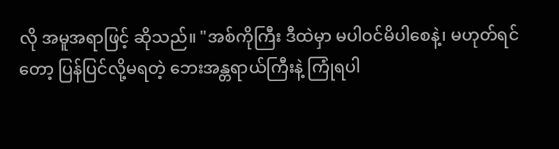လို အမူအရာဖြင့် ဆိုသည်။ "အစ်ကိုကြီး ဒီထဲမှာ မပါဝင်မိပါစေနဲ့၊ မဟုတ်ရင်တော့ ပြန်ပြင်လို့မရတဲ့ ဘေးအန္တရာယ်ကြီးနဲ့ ကြုံရပါ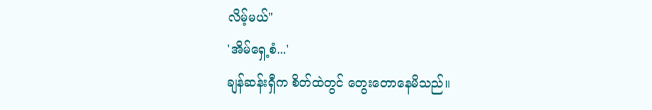လိမ့်မယ်"
'အိမ်ရှေ့စံ...'
ချန်ဆန်းရှီက စိတ်ထဲတွင် တွေးတောနေမိသည်။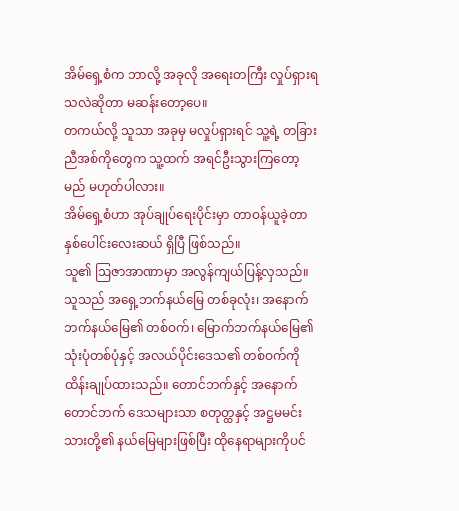အိမ်ရှေ့စံက ဘာလို့ အခုလို အရေးတကြီး လှုပ်ရှားရသလဲဆိုတာ မဆန်းတော့ပေ။
တကယ်လို့ သူသာ အခုမှ မလှုပ်ရှားရင် သူ့ရဲ့ တခြားညီအစ်ကိုတွေက သူ့ထက် အရင်ဦးသွားကြတော့မည် မဟုတ်ပါလား။
အိမ်ရှေ့စံဟာ အုပ်ချုပ်ရေးပိုင်းမှာ တာဝန်ယူခဲ့တာ နှစ်ပေါင်းလေးဆယ် ရှိပြီ ဖြစ်သည်။
သူ၏ ဩဇာအာဏာမှာ အလွန်ကျယ်ပြန့်လှသည်။
သူသည် အရှေ့ဘက်နယ်မြေ တစ်ခုလုံး၊ အနောက်ဘက်နယ်မြေ၏ တစ်ဝက်၊ မြောက်ဘက်နယ်မြေ၏ သုံးပုံတစ်ပုံနှင့် အလယ်ပိုင်းဒေသ၏ တစ်ဝက်ကို ထိန်းချုပ်ထားသည်။ တောင်ဘက်နှင့် အနောက်တောင်ဘက် ဒေသများသာ စတုတ္ထနှင့် အဋ္ဌမမင်းသားတို့၏ နယ်မြေများဖြစ်ပြီး ထိုနေရာများကိုပင်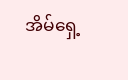အိမ်ရှေ့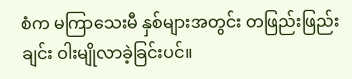စံက မကြာသေးမီ နှစ်များအတွင်း တဖြည်းဖြည်းချင်း ဝါးမျိုလာခဲ့ခြင်းပင်။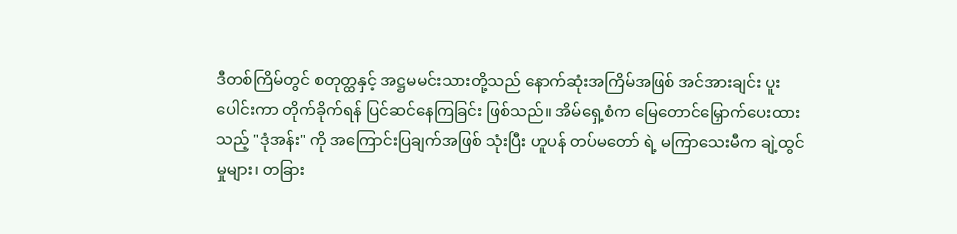ဒီတစ်ကြိမ်တွင် စတုတ္ထနှင့် အဋ္ဌမမင်းသားတို့သည် နောက်ဆုံးအကြိမ်အဖြစ် အင်အားချင်း ပူးပေါင်းကာ တိုက်ခိုက်ရန် ပြင်ဆင်နေကြခြင်း ဖြစ်သည်။ အိမ်ရှေ့စံက မြေတောင်မြှောက်ပေးထားသည့် "ဒုံအန်း" ကို အကြောင်းပြချက်အဖြစ် သုံးပြီး ဟူပန် တပ်မတော် ရဲ့ မကြာသေးမီက ချဲ့ထွင်မှုများ၊ တခြား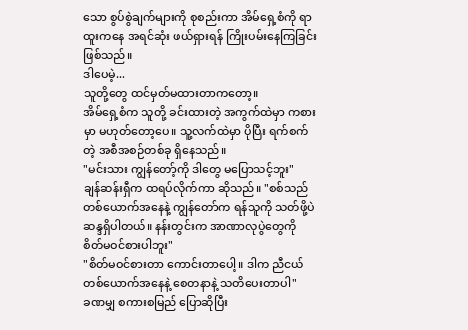သော စွပ်စွဲချက်များကို စုစည်းကာ အိမ်ရှေ့စံကို ရာထူးကနေ အရင်ဆုံး ဖယ်ရှားရန် ကြိုးပမ်းနေကြခြင်း ဖြစ်သည်။
ဒါပေမဲ့...
သူတို့တွေ ထင်မှတ်မထားတာကတော့။
အိမ်ရှေ့စံက သူတို့ ခင်းထားတဲ့ အကွက်ထဲမှာ ကစားမှာ မဟုတ်တော့ပေ။ သူ့လက်ထဲမှာ ပိုပြီး ရက်စက်တဲ့ အစီအစဉ်တစ်ခု ရှိနေသည်။
"မင်းသား ကျွန်တော့်ကို ဒါတွေ မပြောသင့်ဘူး"
ချန်ဆန်းရှီက ထရပ်လိုက်ကာ ဆိုသည်။ "စစ်သည်တစ်ယောက်အနေနဲ့ ကျွန်တော်က ရန်သူကို သတ်ဖို့ပဲ ဆန္ဒရှိပါတယ်။ နန်းတွင်းက အာဏာလုပွဲတွေကို စိတ်မဝင်စားပါဘူး"
"စိတ်မဝင်စားတာ ကောင်းတာပေါ့။ ဒါက ညီငယ်တစ်ယောက်အနေနဲ့ စေတနာနဲ့ သတိပေးတာပါ"
ခဏမျှ စကားစမြည် ပြောဆိုပြီး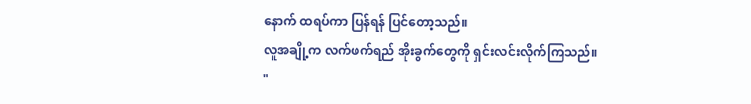နောက် ထရပ်ကာ ပြန်ရန် ပြင်တော့သည်။
လူအချို့က လက်ဖက်ရည် အိုးခွက်တွေကို ရှင်းလင်းလိုက်ကြသည်။
"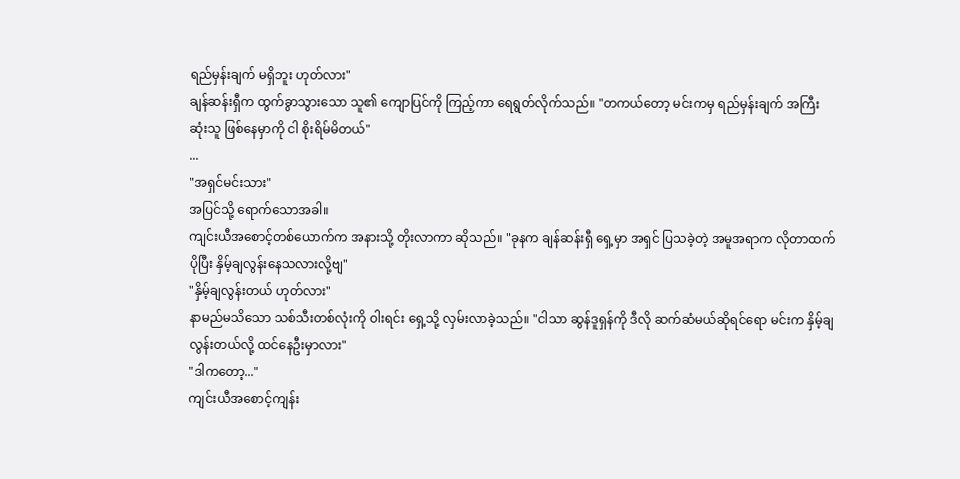ရည်မှန်းချက် မရှိဘူး ဟုတ်လား"
ချန်ဆန်းရှီက ထွက်ခွာသွားသော သူ၏ ကျောပြင်ကို ကြည့်ကာ ရေရွတ်လိုက်သည်။ "တကယ်တော့ မင်းကမှ ရည်မှန်းချက် အကြီးဆုံးသူ ဖြစ်နေမှာကို ငါ စိုးရိမ်မိတယ်"
...
"အရှင်မင်းသား"
အပြင်သို့ ရောက်သောအခါ။
ကျင်းယီအစောင့်တစ်ယောက်က အနားသို့ တိုးလာကာ ဆိုသည်။ "ခုနက ချန်ဆန်းရှီ ရှေ့မှာ အရှင် ပြသခဲ့တဲ့ အမူအရာက လိုတာထက် ပိုပြီး နှိမ့်ချလွန်းနေသလားလို့ဗျ"
"နှိမ့်ချလွန်းတယ် ဟုတ်လား"
နာမည်မသိသော သစ်သီးတစ်လုံးကို ဝါးရင်း ရှေ့သို့ လှမ်းလာခဲ့သည်။ "ငါသာ ဆွန်ဒူရှန်ကို ဒီလို ဆက်ဆံမယ်ဆိုရင်ရော မင်းက နှိမ့်ချလွန်းတယ်လို့ ထင်နေဦးမှာလား"
"ဒါကတော့..."
ကျင်းယီအစောင့်ကျန်း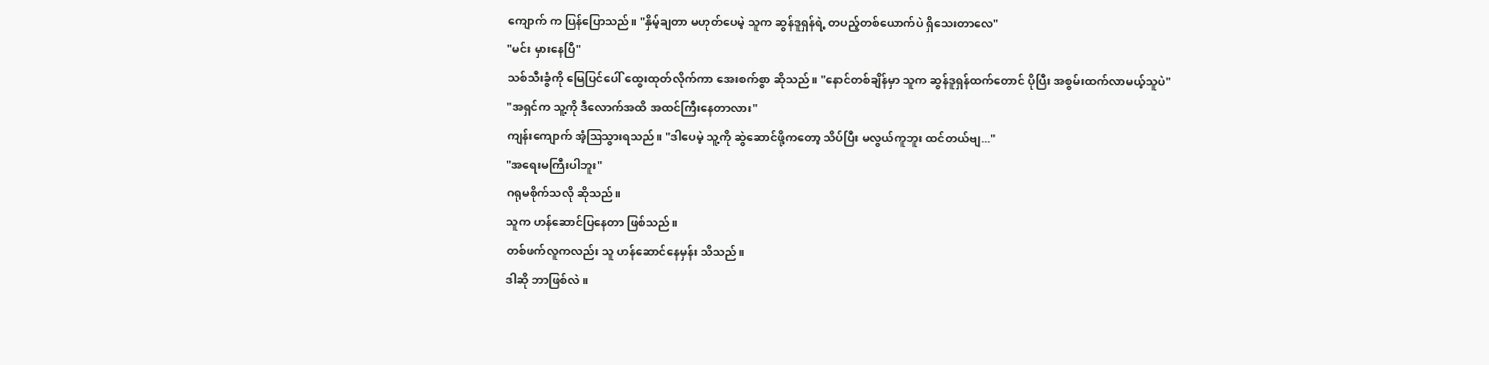ကျောက် က ပြန်ပြောသည်။ "နှိမ့်ချတာ မဟုတ်ပေမဲ့ သူက ဆွန်ဒူရှန်ရဲ့ တပည့်တစ်ယောက်ပဲ ရှိသေးတာလေ"
"မင်း မှားနေပြီ"
သစ်သီးခွံကို မြေပြင်ပေါ် ထွေးထုတ်လိုက်ကာ အေးစက်စွာ ဆိုသည်။ "နောင်တစ်ချိန်မှာ သူက ဆွန်ဒူရှန်ထက်တောင် ပိုပြီး အစွမ်းထက်လာမယ့်သူပဲ"
"အရှင်က သူ့ကို ဒီလောက်အထိ အထင်ကြီးနေတာလား"
ကျန်းကျောက် အံ့ဩသွားရသည်။ "ဒါပေမဲ့ သူ့ကို ဆွဲဆောင်ဖို့ကတော့ သိပ်ပြီး မလွယ်ကူဘူး ထင်တယ်ဗျ..."
"အရေးမကြီးပါဘူး"
ဂရုမစိုက်သလို ဆိုသည်။
သူက ဟန်ဆောင်ပြနေတာ ဖြစ်သည်။
တစ်ဖက်လူကလည်း သူ ဟန်ဆောင်နေမှန်း သိသည်။
ဒါဆို ဘာဖြစ်လဲ။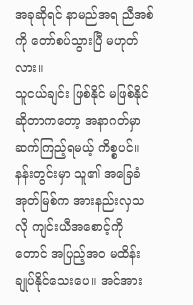အခုဆိုရင် နာမည်အရ ညီအစ်ကို တော်စပ်သွားပြီ မဟုတ်လား။
သူငယ်ချင်း ဖြစ်နိုင် မဖြစ်နိုင်ဆိုတာကတော့ အနာဂတ်မှာ ဆက်ကြည့်ရမယ့် ကိစ္စပင်။
နန်းတွင်းမှာ သူ၏ အခြေခံအုတ်မြစ်က အားနည်းလှသလို ကျင်းယီအစောင့်ကိုတောင် အပြည့်အဝ မထိန်းချုပ်နိုင်သေးပေ။ အင်အား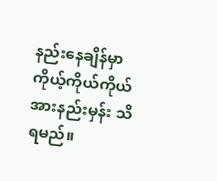နည်းနေချိန်မှာ ကိုယ့်ကိုယ်ကိုယ် အားနည်းမှန်း သိရမည်။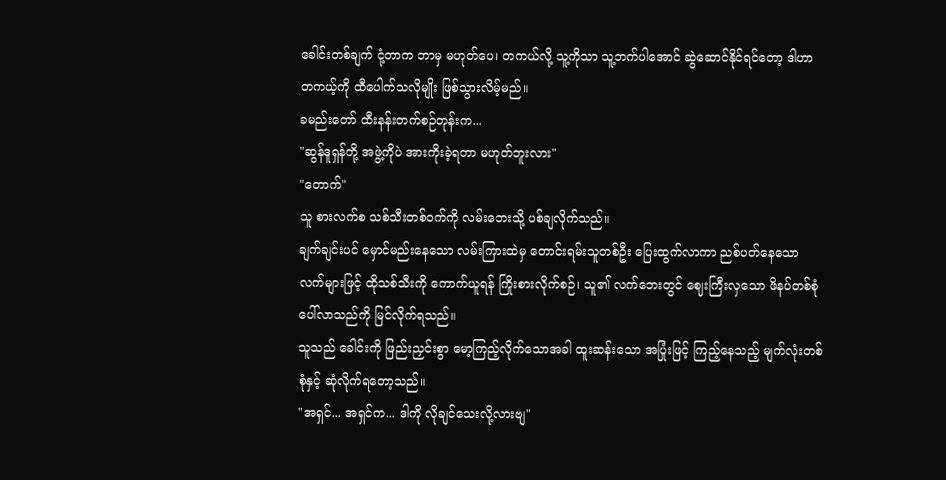ခေါင်းတစ်ချက် ငုံ့တာက ဘာမှ မဟုတ်ပေ၊ တကယ်လို့ သူ့ကိုသာ သူ့ဘက်ပါအောင် ဆွဲဆောင်နိုင်ရင်တော့ ဒါဟာ တကယ့်ကို ထီပေါက်သလိုမျိုး ဖြစ်သွားလိမ့်မည်။
ခမည်းတော် ထီးနန်းတက်စဉ်တုန်းက...
"ဆွန်ဒူရှန်တို့ အဖွဲ့ကိုပဲ အားကိုးခဲ့ရတာ မဟုတ်ဘူးလား"
"တောက်"
သူ စားလက်စ သစ်သီးတစ်ဝက်ကို လမ်းဘေးသို့ ပစ်ချလိုက်သည်။
ချက်ချင်းပင် မှောင်မည်းနေသော လမ်းကြားထဲမှ တောင်းရမ်းသူတစ်ဦး ပြေးထွက်လာကာ ညစ်ပတ်နေသော လက်များဖြင့် ထိုသစ်သီးကို ကောက်ယူရန် ကြိုးစားလိုက်စဉ်၊ သူ၏ လက်ဘေးတွင် ဈေးကြီးလှသော ဖိနပ်တစ်စုံ ပေါ်လာသည်ကို မြင်လိုက်ရသည်။
သူသည် ခေါင်းကို ဖြည်းညှင်းစွာ မော့ကြည့်လိုက်သောအခါ ထူးဆန်းသော အပြုံးဖြင့် ကြည့်နေသည့် မျက်လုံးတစ်စုံနှင့် ဆုံလိုက်ရတော့သည်။
"အရှင်... အရှင်က... ဒါကို လိုချင်သေးလို့လားဗျ"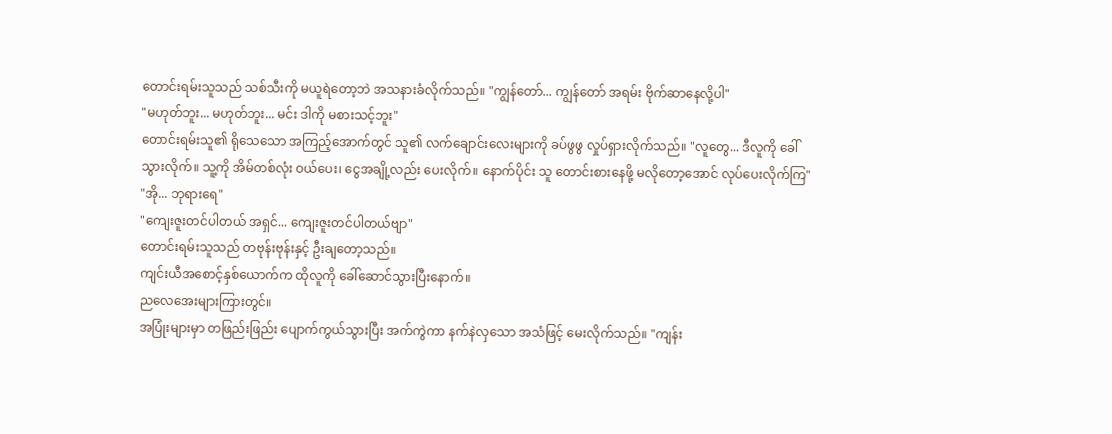တောင်းရမ်းသူသည် သစ်သီးကို မယူရဲတော့ဘဲ အသနားခံလိုက်သည်။ "ကျွန်တော်... ကျွန်တော် အရမ်း ဗိုက်ဆာနေလို့ပါ"
"မဟုတ်ဘူး... မဟုတ်ဘူး... မင်း ဒါကို မစားသင့်ဘူး"
တောင်းရမ်းသူ၏ ရိုသေသော အကြည့်အောက်တွင် သူ၏ လက်ချောင်းလေးများကို ခပ်ဖွဖွ လှုပ်ရှားလိုက်သည်။ "လူတွေ... ဒီလူကို ခေါ်သွားလိုက်။ သူ့ကို အိမ်တစ်လုံး ဝယ်ပေး၊ ငွေအချို့လည်း ပေးလိုက်။ နောက်ပိုင်း သူ တောင်းစားနေဖို့ မလိုတော့အောင် လုပ်ပေးလိုက်ကြ"
"အို... ဘုရားရေ"
"ကျေးဇူးတင်ပါတယ် အရှင်... ကျေးဇူးတင်ပါတယ်ဗျာ"
တောင်းရမ်းသူသည် တဗုန်းဗုန်းနှင့် ဦးချတော့သည်။
ကျင်းယီအစောင့်နှစ်ယောက်က ထိုလူကို ခေါ်ဆောင်သွားပြီးနောက်။
ညလေအေးများကြားတွင်။
အပြုံးများမှာ တဖြည်းဖြည်း ပျောက်ကွယ်သွားပြီး အက်ကွဲကာ နက်နဲလှသော အသံဖြင့် မေးလိုက်သည်။ "ကျန်း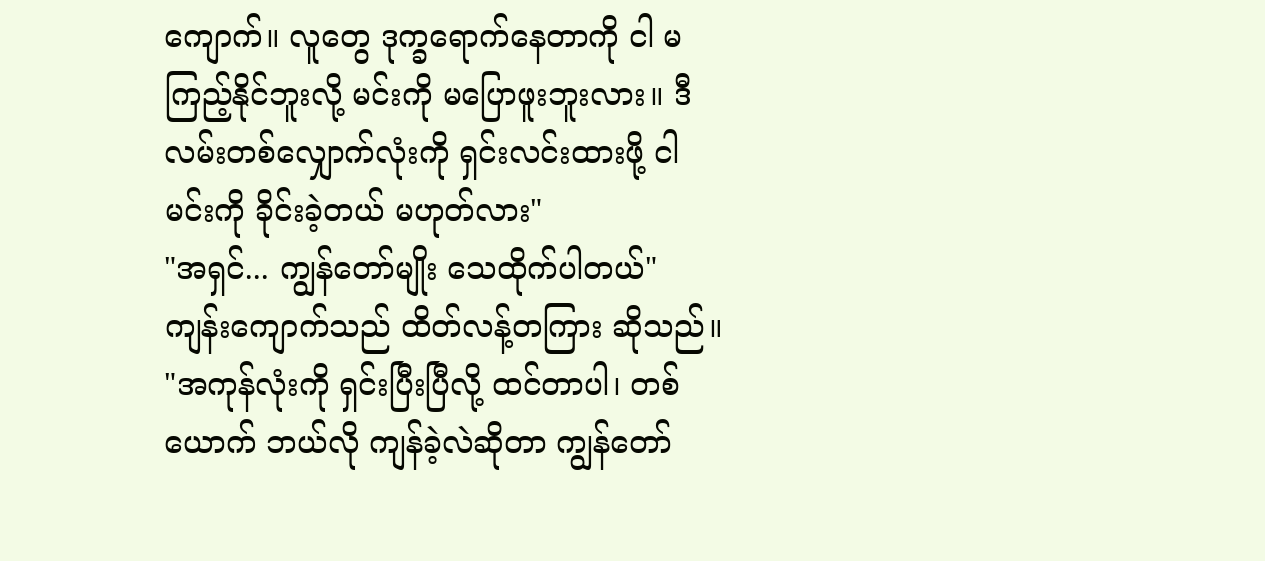ကျောက်။ လူတွေ ဒုက္ခရောက်နေတာကို ငါ မကြည့်နိုင်ဘူးလို့ မင်းကို မပြောဖူးဘူးလား။ ဒီလမ်းတစ်လျှောက်လုံးကို ရှင်းလင်းထားဖို့ ငါ မင်းကို ခိုင်းခဲ့တယ် မဟုတ်လား"
"အရှင်... ကျွန်တော်မျိုး သေထိုက်ပါတယ်"
ကျန်းကျောက်သည် ထိတ်လန့်တကြား ဆိုသည်။ "အကုန်လုံးကို ရှင်းပြီးပြီလို့ ထင်တာပါ၊ တစ်ယောက် ဘယ်လို ကျန်ခဲ့လဲဆိုတာ ကျွန်တော်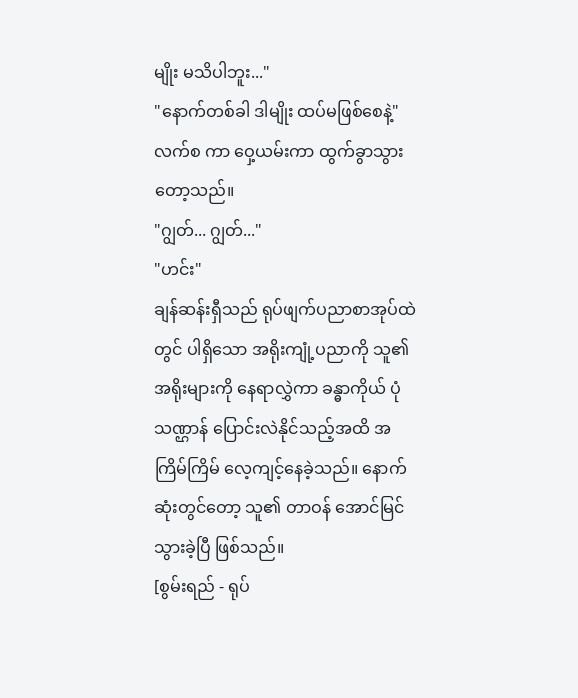မျိုး မသိပါဘူး..."
"နောက်တစ်ခါ ဒါမျိုး ထပ်မဖြစ်စေနဲ့"
လက်စ ကာ ဝှေ့ယမ်းကာ ထွက်ခွာသွားတော့သည်။
"ဂျွတ်... ဂျွတ်..."
"ဟင်း"
ချန်ဆန်းရှီသည် ရုပ်ဖျက်ပညာစာအုပ်ထဲတွင် ပါရှိသော အရိုးကျုံ့ပညာကို သူ၏ အရိုးများကို နေရာလွှဲကာ ခန္ဓာကိုယ် ပုံသဏ္ဌာန် ပြောင်းလဲနိုင်သည့်အထိ အကြိမ်ကြိမ် လေ့ကျင့်နေခဲ့သည်။ နောက်ဆုံးတွင်တော့ သူ၏ တာဝန် အောင်မြင်သွားခဲ့ပြီ ဖြစ်သည်။
[စွမ်းရည် - ရုပ်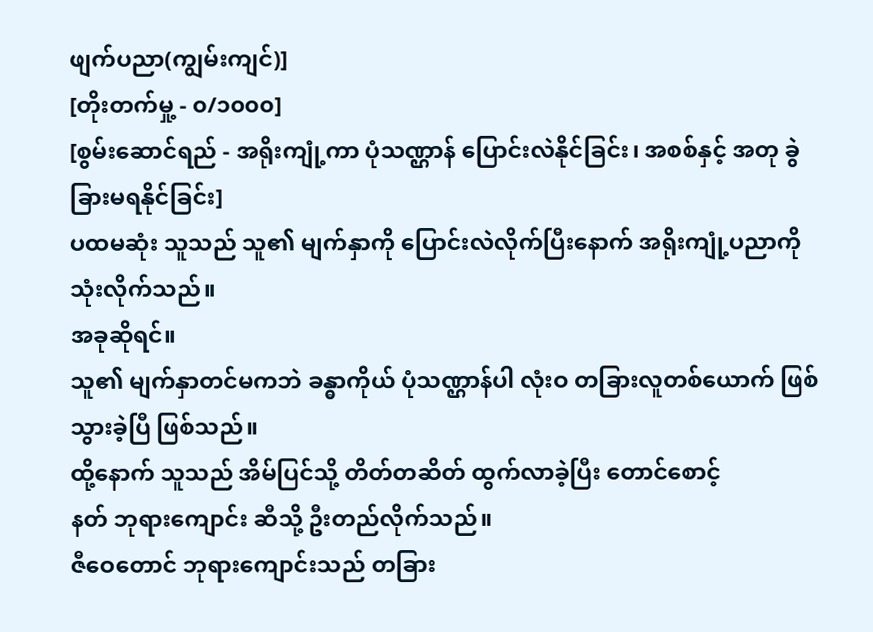ဖျက်ပညာ(ကျွမ်းကျင်)]
[တိုးတက်မှု့ - ၀/၁၀၀၀]
[စွမ်းဆောင်ရည် - အရိုးကျုံ့ကာ ပုံသဏ္ဌာန် ပြောင်းလဲနိုင်ခြင်း၊ အစစ်နှင့် အတု ခွဲခြားမရနိုင်ခြင်း]
ပထမဆုံး သူသည် သူ၏ မျက်နှာကို ပြောင်းလဲလိုက်ပြီးနောက် အရိုးကျုံ့ပညာကို သုံးလိုက်သည်။
အခုဆိုရင်။
သူ၏ မျက်နှာတင်မကဘဲ ခန္ဓာကိုယ် ပုံသဏ္ဌာန်ပါ လုံးဝ တခြားလူတစ်ယောက် ဖြစ်သွားခဲ့ပြီ ဖြစ်သည်။
ထို့နောက် သူသည် အိမ်ပြင်သို့ တိတ်တဆိတ် ထွက်လာခဲ့ပြီး တောင်စောင့်
နတ် ဘုရားကျောင်း ဆီသို့ ဦးတည်လိုက်သည်။
ဇီဝေတောင် ဘုရားကျောင်းသည် တခြား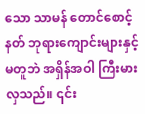သော သာမန် တောင်စောင့်နတ် ဘုရားကျောင်းများနှင့်မတူဘဲ အရှိန်အဝါ ကြီးမားလှသည်။ ၎င်း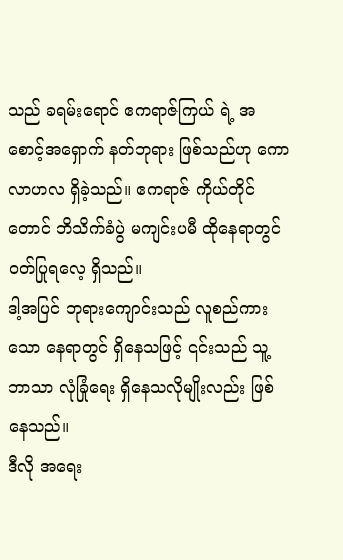သည် ခရမ်းရောင် ဧကရာဇ်ကြယ် ရဲ့ အစောင့်အရှောက် နတ်ဘုရား ဖြစ်သည်ဟု ကောလာဟလ ရှိခဲ့သည်။ ဧကရာဇ် ကိုယ်တိုင်တောင် ဘိသိက်ခံပွဲ မကျင်းပမီ ထိုနေရာတွင် ဝတ်ပြုရလေ့ ရှိသည်။
ဒါ့အပြင် ဘုရားကျောင်းသည် လူစည်ကားသော နေရာတွင် ရှိနေသဖြင့် ၎င်းသည် သူ့ဘာသာ လုံခြုံရေး ရှိနေသလိုမျိုးလည်း ဖြစ်နေသည်။
ဒီလို အရေး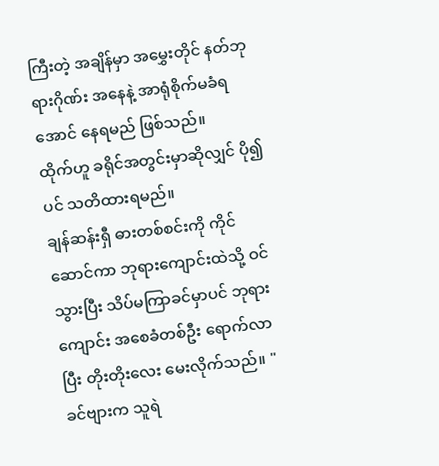ကြီးတဲ့ အချိန်မှာ အမွှေးတိုင် နတ်ဘုရားဂိုဏ်း အနေနဲ့ အာရုံစိုက်မခံရအောင် နေရမည် ဖြစ်သည်။
ထိုက်ဟူ ခရိုင်အတွင်းမှာဆိုလျှင် ပို၍ပင် သတိထားရမည်။
ချန်ဆန်းရှီ ဓားတစ်စင်းကို ကိုင်ဆောင်ကာ ဘုရားကျောင်းထဲသို့ ဝင်သွားပြီး သိပ်မကြာခင်မှာပင် ဘုရားကျောင်း အစေခံတစ်ဦး ရောက်လာပြီး တိုးတိုးလေး မေးလိုက်သည်။ "ခင်ဗျားက သူရဲ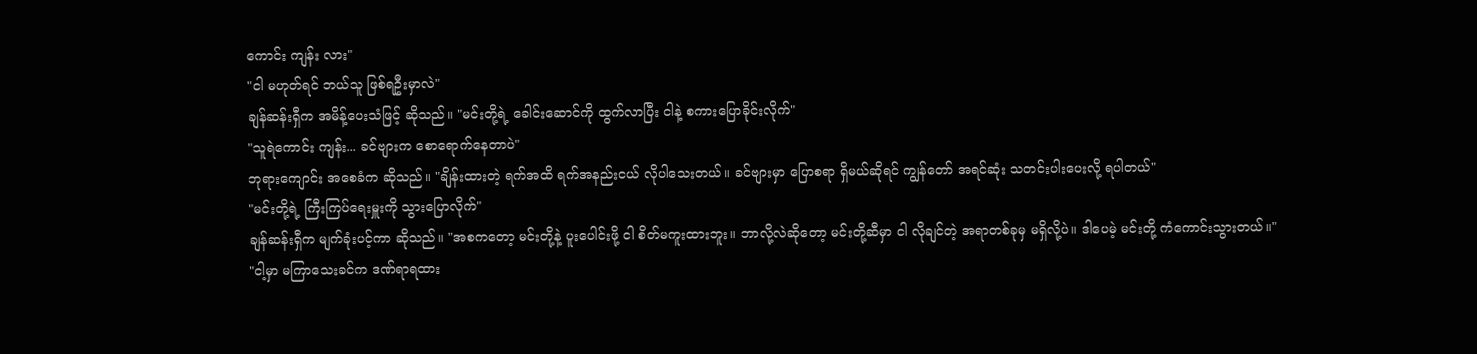ကောင်း ကျန်း လား"
"ငါ မဟုတ်ရင် ဘယ်သူ ဖြစ်ရဦးမှာလဲ"
ချန်ဆန်းရှီက အမိန့်ပေးသံဖြင့် ဆိုသည်။ "မင်းတို့ရဲ့ ခေါင်းဆောင်ကို ထွက်လာပြီး ငါနဲ့ စကားပြောခိုင်းလိုက်"
"သူရဲကောင်း ကျန်း... ခင်ဗျားက စောရောက်နေတာပဲ"
ဘုရားကျောင်း အစေခံက ဆိုသည်။ "ချိန်းထားတဲ့ ရက်အထိ ရက်အနည်းငယ် လိုပါသေးတယ်။ ခင်ဗျားမှာ ပြောစရာ ရှိမယ်ဆိုရင် ကျွန်တော် အရင်ဆုံး သတင်းပါးပေးလို့ ရပါတယ်"
"မင်းတို့ရဲ့ ကြီးကြပ်ရေးမှူးကို သွားပြောလိုက်"
ချန်ဆန်းရှီက မျက်ခုံးပင့်ကာ ဆိုသည်။ "အစကတော့ မင်းတို့နဲ့ ပူးပေါင်းဖို့ ငါ စိတ်မကူးထားဘူး။ ဘာလို့လဲဆိုတော့ မင်းတို့ဆီမှာ ငါ လိုချင်တဲ့ အရာတစ်ခုမှ မရှိလို့ပဲ။ ဒါပေမဲ့ မင်းတို့ ကံကောင်းသွားတယ်။"
"ငါ့မှာ မကြာသေးခင်က ဒဏ်ရာရထား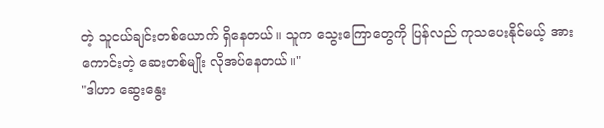တဲ့ သူငယ်ချင်းတစ်ယောက် ရှိနေတယ်။ သူက သွေးကြောတွေကို ပြန်လည် ကုသပေးနိုင်မယ့် အားကောင်းတဲ့ ဆေးတစ်မျိုး လိုအပ်နေတယ်။"
"ဒါဟာ ဆွေးနွေး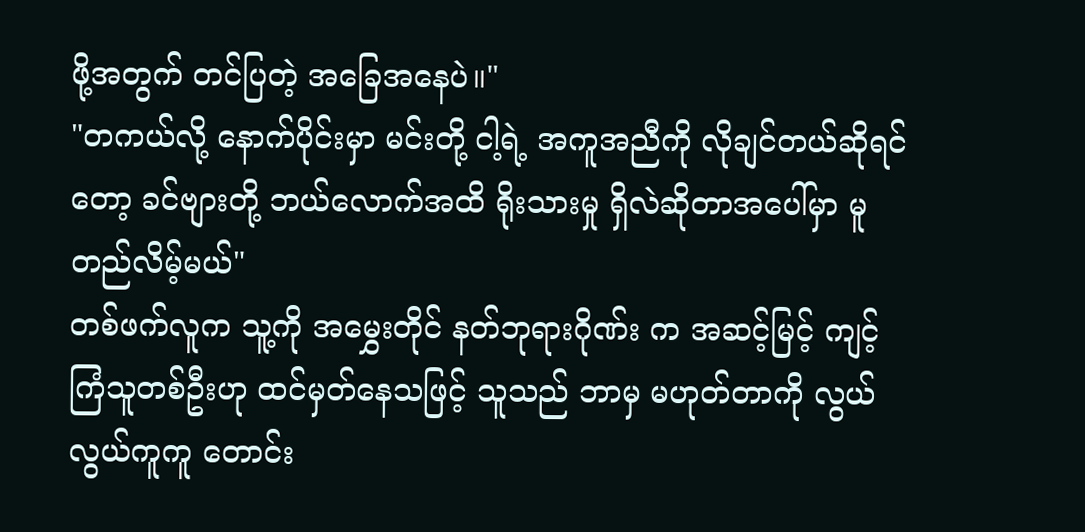ဖို့အတွက် တင်ပြတဲ့ အခြေအနေပဲ။"
"တကယ်လို့ နောက်ပိုင်းမှာ မင်းတို့ ငါ့ရဲ့ အကူအညီကို လိုချင်တယ်ဆိုရင်တော့ ခင်ဗျားတို့ ဘယ်လောက်အထိ ရိုးသားမှု ရှိလဲဆိုတာအပေါ်မှာ မူတည်လိမ့်မယ်"
တစ်ဖက်လူက သူ့ကို အမွှေးတိုင် နတ်ဘုရားဂိုဏ်း က အဆင့်မြင့် ကျင့်ကြံသူတစ်ဦးဟု ထင်မှတ်နေသဖြင့် သူသည် ဘာမှ မဟုတ်တာကို လွယ်လွယ်ကူကူ တောင်း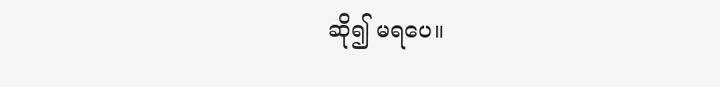ဆို၍ မရပေ။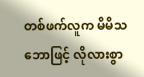တစ်ဖက်လူက မိမိသဘောဖြင့် လိုလားစွာ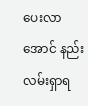ပေးလာအောင် နည်းလမ်းရှာရ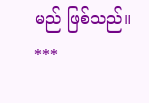မည် ဖြစ်သည်။
***